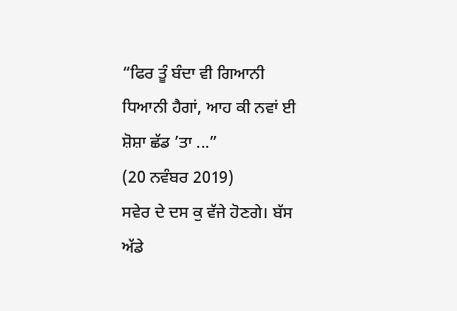“ਫਿਰ ਤੂੰ ਬੰਦਾ ਵੀ ਗਿਆਨੀ ਧਿਆਨੀ ਹੈਗਾਂ, ਆਹ ਕੀ ਨਵਾਂ ਈ ਸ਼ੋਸ਼ਾ ਛੱਡ ’ਤਾ ...”
(20 ਨਵੰਬਰ 2019)
ਸਵੇਰ ਦੇ ਦਸ ਕੁ ਵੱਜੇ ਹੋਣਗੇ। ਬੱਸ ਅੱਡੇ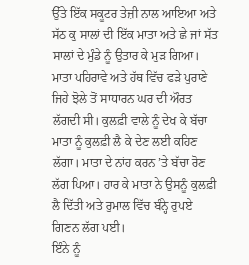ਉੱਤੇ ਇੱਕ ਸਕੂਟਰ ਤੇਜ਼ੀ ਨਾਲ ਆਇਆ ਅਤੇ ਸੱਠ ਕੁ ਸਾਲਾਂ ਦੀ ਇੱਕ ਮਾਤਾ ਅਤੇ ਛੇ ਜਾਂ ਸੱਤ ਸਾਲਾਂ ਦੇ ਮੁੰਡੇ ਨੂੰ ਉਤਾਰ ਕੇ ਮੁੜ ਗਿਆ। ਮਾਤਾ ਪਹਿਰਾਵੇ ਅਤੇ ਹੱਥ ਵਿੱਚ ਫੜੇ ਪੁਰਾਣੇ ਜਿਹੇ ਝੋਲੇ ਤੋਂ ਸਾਧਾਰਨ ਘਰ ਦੀ ਔਰਤ ਲੱਗਦੀ ਸੀ। ਕੁਲਫ਼ੀ ਵਾਲੇ ਨੂੰ ਦੇਖ ਕੇ ਬੱਚਾ ਮਾਤਾ ਨੂੰ ਕੁਲਫ਼ੀ ਲੈ ਕੇ ਦੇਣ ਲਈ ਕਹਿਣ ਲੱਗਾ। ਮਾਤਾ ਦੇ ਨਾਂਹ ਕਰਨ ’ਤੇ ਬੱਚਾ ਰੋਣ ਲੱਗ ਪਿਆ। ਹਾਰ ਕੇ ਮਾਤਾ ਨੇ ਉਸਨੂੰ ਕੁਲਫ਼ੀ ਲੈ ਦਿੱਤੀ ਅਤੇ ਰੁਮਾਲ ਵਿੱਚ ਬੰਨ੍ਹੇ ਰੁਪਏ ਗਿਣਨ ਲੱਗ ਪਈ।
ਇੰਨੇ ਨੂੰ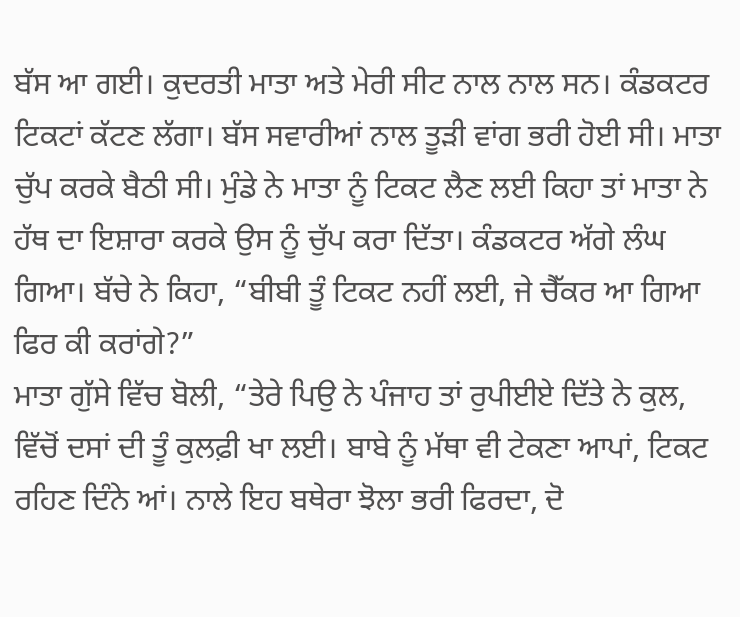ਬੱਸ ਆ ਗਈ। ਕੁਦਰਤੀ ਮਾਤਾ ਅਤੇ ਮੇਰੀ ਸੀਟ ਨਾਲ ਨਾਲ ਸਨ। ਕੰਡਕਟਰ ਟਿਕਟਾਂ ਕੱਟਣ ਲੱਗਾ। ਬੱਸ ਸਵਾਰੀਆਂ ਨਾਲ ਤੂੜੀ ਵਾਂਗ ਭਰੀ ਹੋਈ ਸੀ। ਮਾਤਾ ਚੁੱਪ ਕਰਕੇ ਬੈਠੀ ਸੀ। ਮੁੰਡੇ ਨੇ ਮਾਤਾ ਨੂੰ ਟਿਕਟ ਲੈਣ ਲਈ ਕਿਹਾ ਤਾਂ ਮਾਤਾ ਨੇ ਹੱਥ ਦਾ ਇਸ਼ਾਰਾ ਕਰਕੇ ਉਸ ਨੂੰ ਚੁੱਪ ਕਰਾ ਦਿੱਤਾ। ਕੰਡਕਟਰ ਅੱਗੇ ਲੰਘ ਗਿਆ। ਬੱਚੇ ਨੇ ਕਿਹਾ, “ਬੀਬੀ ਤੂੰ ਟਿਕਟ ਨਹੀਂ ਲਈ, ਜੇ ਚੈੱਕਰ ਆ ਗਿਆ ਫਿਰ ਕੀ ਕਰਾਂਗੇ?”
ਮਾਤਾ ਗੁੱਸੇ ਵਿੱਚ ਬੋਲੀ, “ਤੇਰੇ ਪਿਉ ਨੇ ਪੰਜਾਹ ਤਾਂ ਰੁਪੀਈਏ ਦਿੱਤੇ ਨੇ ਕੁਲ, ਵਿੱਚੋਂ ਦਸਾਂ ਦੀ ਤੂੰ ਕੁਲਫ਼ੀ ਖਾ ਲਈ। ਬਾਬੇ ਨੂੰ ਮੱਥਾ ਵੀ ਟੇਕਣਾ ਆਪਾਂ, ਟਿਕਟ ਰਹਿਣ ਦਿੰਨੇ ਆਂ। ਨਾਲੇ ਇਹ ਬਥੇਰਾ ਝੋਲਾ ਭਰੀ ਫਿਰਦਾ, ਦੋ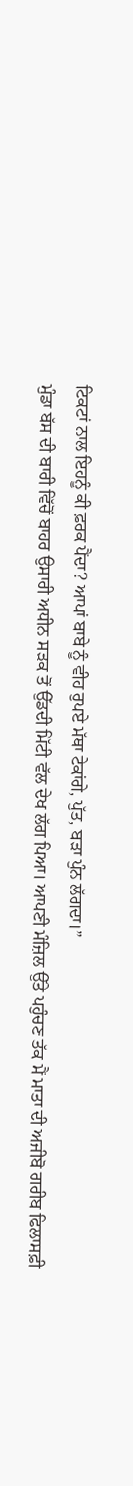ਟਿਕਟਾਂ ਨਾਲ ਇਹਨੂੰ ਕੀ ਫ਼ਰਕ ਪੈਂਦਾ? ਆਪਾਂ ਬਾਬੇ ਨੂੰ ਵੀਹ ਰੁਪਏ ਮੱਥਾ ਟੇਕਾਂਗੇ, ਪੁੱਤ, ਬੜਾ ਪੁੰਨ ਲੱਗਦਾ।”
ਮੁੰਡਾ ਬੱਸ ਦੀ ਬਾਰੀ ਵਿੱਚੋਂ ਬਾਹਰ ਉਸਾਰੀ ਅਧੀਨ ਸੜਕ ਤੋਂ ਉੱਡਦੀ ਮਿੱਟੀ ਵੱਲ ਦੇਖ ਲੱਗ ਪਿਆ। ਆਪਣੀ ਮੰਜ਼ਿਲ ਉੱਤੇ ਪਹੁੰਚਣ ਤੱਕ ਮੈਂ ਮਾਤਾ ਦੀ ਅਜੀਬੋ ਗਰੀਬ ਫਿਲਾਸਫ਼ੀ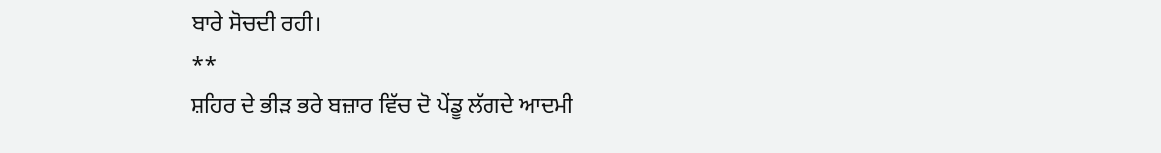ਬਾਰੇ ਸੋਚਦੀ ਰਹੀ।
**
ਸ਼ਹਿਰ ਦੇ ਭੀੜ ਭਰੇ ਬਜ਼ਾਰ ਵਿੱਚ ਦੋ ਪੇਂਡੂ ਲੱਗਦੇ ਆਦਮੀ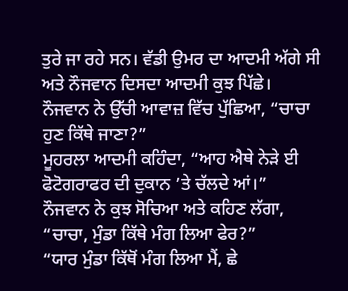ਤੁਰੇ ਜਾ ਰਹੇ ਸਨ। ਵੱਡੀ ਉਮਰ ਦਾ ਆਦਮੀ ਅੱਗੇ ਸੀ ਅਤੇ ਨੌਜਵਾਨ ਦਿਸਦਾ ਆਦਮੀ ਕੁਝ ਪਿੱਛੇ। ਨੌਜਵਾਨ ਨੇ ਉੱਚੀ ਆਵਾਜ਼ ਵਿੱਚ ਪੁੱਛਿਆ, “ਚਾਚਾ ਹੁਣ ਕਿੱਥੇ ਜਾਣਾ?”
ਮੂਹਰਲਾ ਆਦਮੀ ਕਹਿੰਦਾ, “ਆਹ ਐਥੇ ਨੇੜੇ ਈ ਫੋਟੋਗਰਾਫਰ ਦੀ ਦੁਕਾਨ ’ਤੇ ਚੱਲਦੇ ਆਂ।”
ਨੌਜਵਾਨ ਨੇ ਕੁਝ ਸੋਚਿਆ ਅਤੇ ਕਹਿਣ ਲੱਗਾ, “ਚਾਚਾ, ਮੁੰਡਾ ਕਿੱਥੇ ਮੰਗ ਲਿਆ ਫੇਰ?”
“ਯਾਰ ਮੁੰਡਾ ਕਿੱਥੋਂ ਮੰਗ ਲਿਆ ਮੈਂ, ਛੇ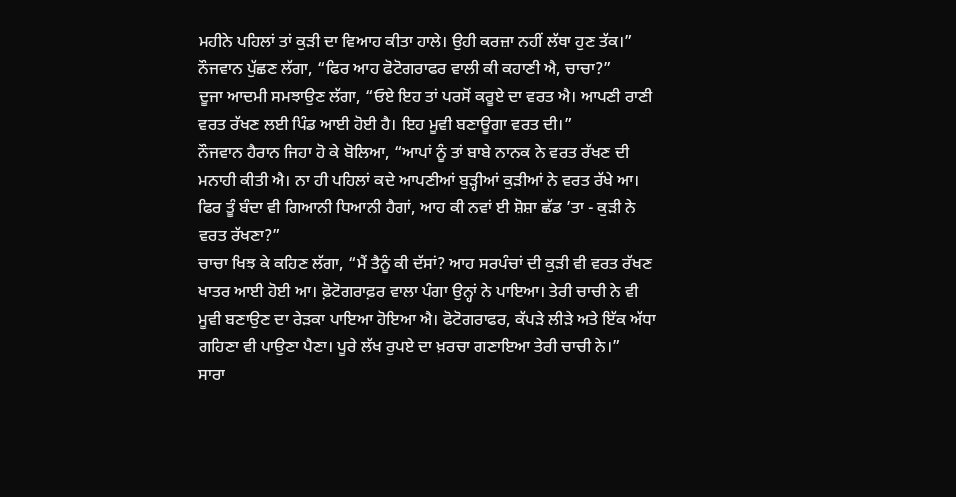ਮਹੀਨੇ ਪਹਿਲਾਂ ਤਾਂ ਕੁੜੀ ਦਾ ਵਿਆਹ ਕੀਤਾ ਹਾਲੇ। ਉਹੀ ਕਰਜ਼ਾ ਨਹੀਂ ਲੱਥਾ ਹੁਣ ਤੱਕ।”
ਨੌਜਵਾਨ ਪੁੱਛਣ ਲੱਗਾ, “ਫਿਰ ਆਹ ਫੋਟੋਗਰਾਫਰ ਵਾਲੀ ਕੀ ਕਹਾਣੀ ਐ, ਚਾਚਾ?”
ਦੂਜਾ ਆਦਮੀ ਸਮਝਾਉਣ ਲੱਗਾ, “ਓਏ ਇਹ ਤਾਂ ਪਰਸੋਂ ਕਰੂਏ ਦਾ ਵਰਤ ਐ। ਆਪਣੀ ਰਾਣੀ ਵਰਤ ਰੱਖਣ ਲਈ ਪਿੰਡ ਆਈ ਹੋਈ ਹੈ। ਇਹ ਮੂਵੀ ਬਣਾਊਗਾ ਵਰਤ ਦੀ।”
ਨੌਜਵਾਨ ਹੈਰਾਨ ਜਿਹਾ ਹੋ ਕੇ ਬੋਲਿਆ, “ਆਪਾਂ ਨੂੰ ਤਾਂ ਬਾਬੇ ਨਾਨਕ ਨੇ ਵਰਤ ਰੱਖਣ ਦੀ ਮਨਾਹੀ ਕੀਤੀ ਐ। ਨਾ ਹੀ ਪਹਿਲਾਂ ਕਦੇ ਆਪਣੀਆਂ ਬੁੜ੍ਹੀਆਂ ਕੁੜੀਆਂ ਨੇ ਵਰਤ ਰੱਖੇ ਆ। ਫਿਰ ਤੂੰ ਬੰਦਾ ਵੀ ਗਿਆਨੀ ਧਿਆਨੀ ਹੈਗਾਂ, ਆਹ ਕੀ ਨਵਾਂ ਈ ਸ਼ੋਸ਼ਾ ਛੱਡ ’ਤਾ - ਕੁੜੀ ਨੇ ਵਰਤ ਰੱਖਣਾ?”
ਚਾਚਾ ਖਿਝ ਕੇ ਕਹਿਣ ਲੱਗਾ, “ਮੈਂ ਤੈਨੂੰ ਕੀ ਦੱਸਾਂ? ਆਹ ਸਰਪੰਚਾਂ ਦੀ ਕੁੜੀ ਵੀ ਵਰਤ ਰੱਖਣ ਖਾਤਰ ਆਈ ਹੋਈ ਆ। ਫ਼ੋਟੋਗਰਾਫ਼ਰ ਵਾਲਾ ਪੰਗਾ ਉਨ੍ਹਾਂ ਨੇ ਪਾਇਆ। ਤੇਰੀ ਚਾਚੀ ਨੇ ਵੀ ਮੂਵੀ ਬਣਾਉਣ ਦਾ ਰੇੜਕਾ ਪਾਇਆ ਹੋਇਆ ਐ। ਫੋਟੋਗਰਾਫਰ, ਕੱਪੜੇ ਲੀੜੇ ਅਤੇ ਇੱਕ ਅੱਧਾ ਗਹਿਣਾ ਵੀ ਪਾਉਣਾ ਪੈਣਾ। ਪੂਰੇ ਲੱਖ ਰੁਪਏ ਦਾ ਖ਼ਰਚਾ ਗਣਾਇਆ ਤੇਰੀ ਚਾਚੀ ਨੇ।”
ਸਾਰਾ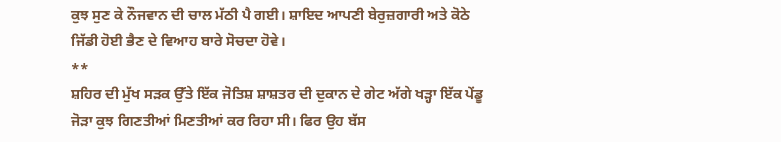ਕੁਝ ਸੁਣ ਕੇ ਨੌਜਵਾਨ ਦੀ ਚਾਲ ਮੱਠੀ ਪੈ ਗਈ। ਸ਼ਾਇਦ ਆਪਣੀ ਬੇਰੁਜ਼ਗਾਰੀ ਅਤੇ ਕੋਠੇ ਜਿੱਡੀ ਹੋਈ ਭੈਣ ਦੇ ਵਿਆਹ ਬਾਰੇ ਸੋਚਦਾ ਹੋਵੇ।
**
ਸ਼ਹਿਰ ਦੀ ਮੁੱਖ ਸੜਕ ਉੱਤੇ ਇੱਕ ਜੋਤਿਸ਼ ਸ਼ਾਸ਼ਤਰ ਦੀ ਦੁਕਾਨ ਦੇ ਗੇਟ ਅੱਗੇ ਖੜ੍ਹਾ ਇੱਕ ਪੇਂਡੂ ਜੋੜਾ ਕੁਝ ਗਿਣਤੀਆਂ ਮਿਣਤੀਆਂ ਕਰ ਰਿਹਾ ਸੀ। ਫਿਰ ਉਹ ਬੱਸ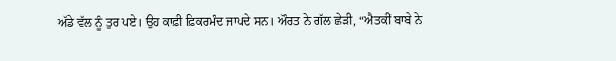ਅੱਡੇ ਵੱਲ ਨੂੰ ਤੁਰ ਪਏ। ਉਹ ਕਾਫ਼ੀ ਫ਼ਿਕਰਮੰਦ ਜਾਪਦੇ ਸਨ। ਔਰਤ ਨੇ ਗੱਲ ਛੇੜੀ, “ਐਤਕੀਂ ਬਾਬੇ ਨੇ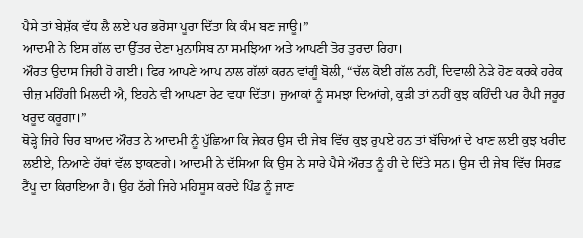ਪੈਸੇ ਤਾਂ ਬੇਸ਼ੱਕ ਵੱਧ ਲੈ ਲਏ ਪਰ ਭਰੋਸਾ ਪੂਰਾ ਦਿੱਤਾ ਕਿ ਕੰਮ ਬਣ ਜਾਊ।”
ਆਦਮੀ ਨੇ ਇਸ ਗੱਲ ਦਾ ਉੱਤਰ ਦੇਣਾ ਮੁਨਾਸਿਬ ਨਾ ਸਮਝਿਆ ਅਤੇ ਆਪਣੀ ਤੋਰ ਤੁਰਦਾ ਰਿਹਾ।
ਔਰਤ ਉਦਾਸ ਜਿਹੀ ਹੋ ਗਈ। ਫਿਰ ਆਪਣੇ ਆਪ ਨਾਲ ਗੱਲਾਂ ਕਰਨ ਵਾਂਗੂੰ ਬੋਲੀ, “ਚੱਲ ਕੋਈ ਗੱਲ ਨਹੀਂ, ਦਿਵਾਲੀ ਨੇੜੇ ਹੋਣ ਕਰਕੇ ਹਰੇਕ ਚੀਜ਼ ਮਹਿੰਗੀ ਮਿਲਦੀ ਐ, ਇਹਨੇ ਵੀ ਆਪਣਾ ਰੇਟ ਵਧਾ ਦਿੱਤਾ। ਜੁਆਕਾਂ ਨੂੰ ਸਮਝਾ ਦਿਆਂਗੇ, ਕੁੜੀ ਤਾਂ ਨਹੀਂ ਕੁਝ ਕਹਿੰਦੀ ਪਰ ਹੈਪੀ ਜਰੂਰ ਖਰੂਦ ਕਰੂਗਾ।”
ਥੋੜ੍ਹੇ ਜਿਹੇ ਚਿਰ ਬਾਅਦ ਔਰਤ ਨੇ ਆਦਮੀ ਨੂੰ ਪੁੱਛਿਆ ਕਿ ਜੇਕਰ ਉਸ ਦੀ ਜੇਬ ਵਿੱਚ ਕੁਝ ਰੁਪਏ ਹਨ ਤਾਂ ਬੱਚਿਆਂ ਦੇ ਖਾਣ ਲਈ ਕੁਝ ਖਰੀਦ ਲਈਏ, ਨਿਆਣੇ ਹੱਥਾਂ ਵੱਲ ਝਾਕਣਗੇ। ਆਦਮੀ ਨੇ ਦੱਸਿਆ ਕਿ ਉਸ ਨੇ ਸਾਰੇ ਪੈਸੇ ਔਰਤ ਨੂੰ ਹੀ ਦੇ ਦਿੱਤੇ ਸਨ। ਉਸ ਦੀ ਜੇਬ ਵਿੱਚ ਸਿਰਫ਼ ਟੈਂਪੂ ਦਾ ਕਿਰਾਇਆ ਹੈ। ਉਹ ਠੱਗੇ ਜਿਹੇ ਮਹਿਸੂਸ ਕਰਦੇ ਪਿੰਡ ਨੂੰ ਜਾਣ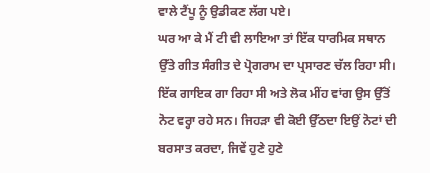ਵਾਲੇ ਟੈਂਪੂ ਨੂੰ ਉਡੀਕਣ ਲੱਗ ਪਏ।
ਘਰ ਆ ਕੇ ਮੈਂ ਟੀ ਵੀ ਲਾਇਆ ਤਾਂ ਇੱਕ ਧਾਰਮਿਕ ਸਥਾਨ ਉੱਤੇ ਗੀਤ ਸੰਗੀਤ ਦੇ ਪ੍ਰੋਗਰਾਮ ਦਾ ਪ੍ਰਸਾਰਣ ਚੱਲ ਰਿਹਾ ਸੀ। ਇੱਕ ਗਾਇਕ ਗਾ ਰਿਹਾ ਸੀ ਅਤੇ ਲੋਕ ਮੀਂਹ ਵਾਂਗ ਉਸ ਉੱਤੋਂ ਨੋਟ ਵਰ੍ਹਾ ਰਹੇ ਸਨ। ਜਿਹੜਾ ਵੀ ਕੋਈ ਉੱਠਦਾ ਇਉਂ ਨੋਟਾਂ ਦੀ ਬਰਸਾਤ ਕਰਦਾ, ਜਿਵੇਂ ਹੁਣੇ ਹੁਣੇ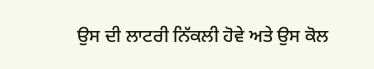ਉਸ ਦੀ ਲਾਟਰੀ ਨਿੱਕਲੀ ਹੋਵੇ ਅਤੇ ਉਸ ਕੋਲ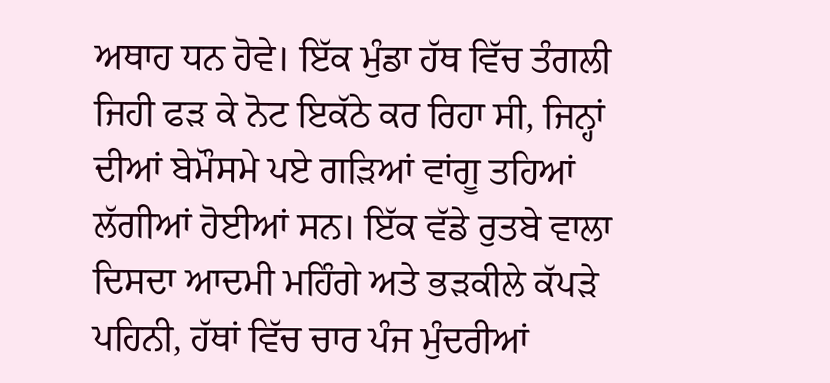ਅਥਾਹ ਧਨ ਹੋਵੇ। ਇੱਕ ਮੁੰਡਾ ਹੱਥ ਵਿੱਚ ਤੰਗਲੀ ਜਿਹੀ ਫੜ ਕੇ ਨੋਟ ਇਕੱਠੇ ਕਰ ਰਿਹਾ ਸੀ, ਜਿਨ੍ਹਾਂ ਦੀਆਂ ਬੇਮੌਸਮੇ ਪਏ ਗੜਿਆਂ ਵਾਂਗੂ ਤਹਿਆਂ ਲੱਗੀਆਂ ਹੋਈਆਂ ਸਨ। ਇੱਕ ਵੱਡੇ ਰੁਤਬੇ ਵਾਲਾ ਦਿਸਦਾ ਆਦਮੀ ਮਹਿੰਗੇ ਅਤੇ ਭੜਕੀਲੇ ਕੱਪੜੇ ਪਹਿਨੀ, ਹੱਥਾਂ ਵਿੱਚ ਚਾਰ ਪੰਜ ਮੁੰਦਰੀਆਂ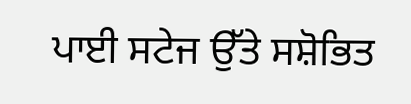ਪਾਈ ਸਟੇਜ ਉੱਤੇ ਸਸ਼ੋਭਿਤ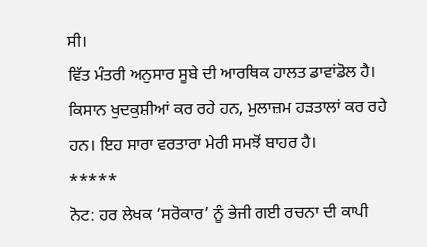ਸੀ।
ਵਿੱਤ ਮੰਤਰੀ ਅਨੁਸਾਰ ਸੂਬੇ ਦੀ ਆਰਥਿਕ ਹਾਲਤ ਡਾਵਾਂਡੋਲ ਹੈ। ਕਿਸਾਨ ਖੁਦਕੁਸ਼ੀਆਂ ਕਰ ਰਹੇ ਹਨ, ਮੁਲਾਜ਼ਮ ਹੜਤਾਲਾਂ ਕਰ ਰਹੇ ਹਨ। ਇਹ ਸਾਰਾ ਵਰਤਾਰਾ ਮੇਰੀ ਸਮਝੋਂ ਬਾਹਰ ਹੈ।
*****
ਨੋਟ: ਹਰ ਲੇਖਕ ‘ਸਰੋਕਾਰ’ ਨੂੰ ਭੇਜੀ ਗਈ ਰਚਨਾ ਦੀ ਕਾਪੀ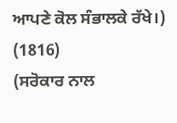ਆਪਣੇ ਕੋਲ ਸੰਭਾਲਕੇ ਰੱਖੇ।)
(1816)
(ਸਰੋਕਾਰ ਨਾਲ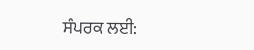ਸੰਪਰਕ ਲਈ: